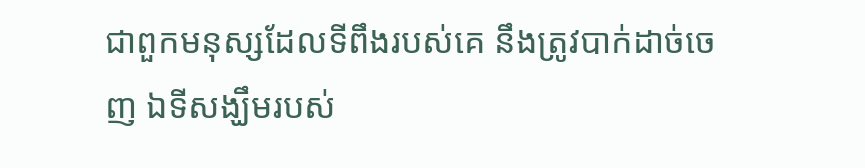ជាពួកមនុស្សដែលទីពឹងរបស់គេ នឹងត្រូវបាក់ដាច់ចេញ ឯទីសង្ឃឹមរបស់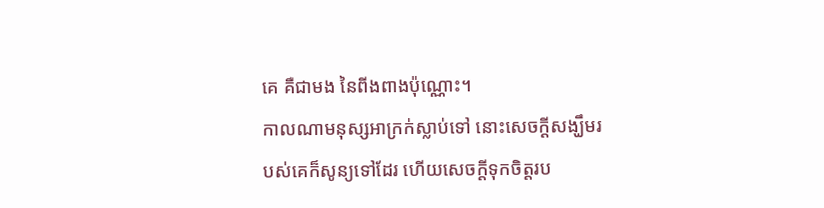គេ គឺជាមង នៃពីងពាងប៉ុណ្ណោះ។
កាលណាមនុស្សអាក្រក់ស្លាប់ទៅ នោះសេចក្ដីសង្ឃឹមរបស់គេក៏សូន្យទៅដែរ ហើយសេចក្ដីទុកចិត្តរប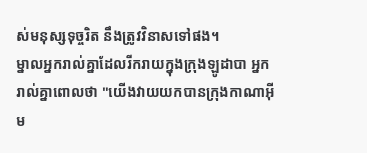ស់មនុស្សទុច្ចរិត នឹងត្រូវវិនាសទៅផង។
ម្នាលអ្នករាល់គ្នាដែលរីករាយក្នុងក្រុងឡូដាបា អ្នករាល់គ្នាពោលថា "យើងវាយយកបានក្រុងកាណាអ៊ីម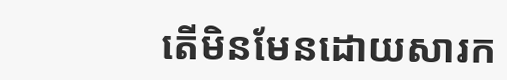តើមិនមែនដោយសារក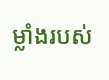ម្លាំងរបស់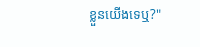ខ្លួនយើងទេឬ?"